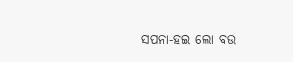ସପନା-ହଇ ଲୋ ବଉ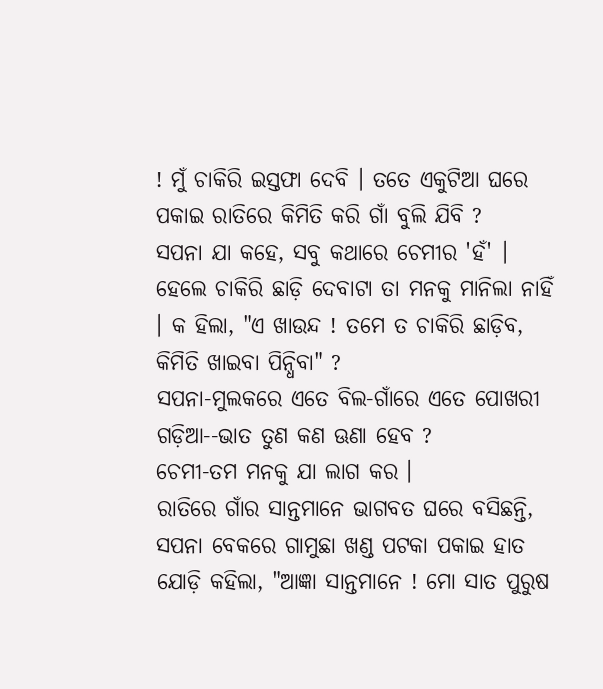! ମୁଁ ଚାକିରି ଇସ୍ତଫା ଦେବି । ତତେ ଏକୁଟିଆ ଘରେ ପକାଇ ରାତିରେ କିମିତି କରି ଗାଁ ବୁଲି ଯିବି ?
ସପନା ଯା କହେ, ସବୁ କଥାରେ ଚେମୀର 'ହଁ' । ହେଲେ ଚାକିରି ଛାଡ଼ି ଦେବାଟା ତା ମନକୁ ମାନିଲା ନାହିଁ । କ ହିଲା, "ଏ ଖାଉନ୍ଦ ! ତମେ ତ ଚାକିରି ଛାଡ଼ିବ, କିମିତି ଖାଇବା ପିନ୍ଧିବା" ?
ସପନା-ମୁଲକରେ ଏତେ ବିଲ-ଗାଁରେ ଏତେ ପୋଖରୀ ଗଡ଼ିଆ--ଭାତ ତୁଣ କଣ ଊଣା ହେବ ?
ଚେମୀ-ତମ ମନକୁ ଯା ଲାଗ କର ।
ରାତିରେ ଗାଁର ସାନ୍ତମାନେ ଭାଗବତ ଘରେ ବସିଛନ୍ତି, ସପନା ବେକରେ ଗାମୁଛା ଖଣ୍ଡ ପଟକା ପକାଇ ହାତ ଯୋଡ଼ି କହିଲା, "ଆଜ୍ଞା ସାନ୍ତମାନେ ! ମୋ ସାତ ପୁରୁଷ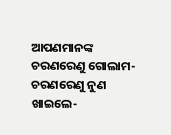ଆପଣମାନଙ୍କ ଚରଣରେଣୁ ଗୋଲାମ-ଚରଣରେଣୁ ନୁଣ ଖାଇଲେ-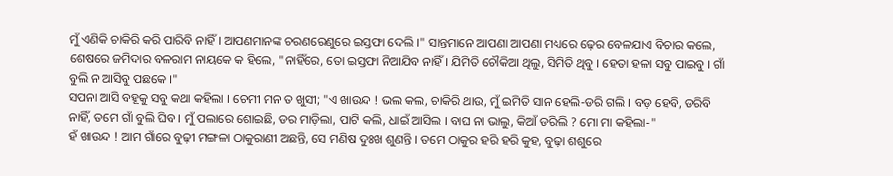ମୁଁ ଏଣିକି ଚାକିରି କରି ପାରିବି ନାହିଁ । ଆପଣମାନଙ୍କ ଚରଣରେଣୁରେ ଇସ୍ତଫା ଦେଲି ।" ସାନ୍ତମାନେ ଆପଣା ଆପଣା ମଧ୍ୟରେ ଢ଼େର ବେଳଯାଏ ବିଚାର କଲେ, ଶେଷରେ ଜମିଦାର ବଳରାମ ନାୟକେ କ ହିଲେ, "ନାହିଁରେ, ତୋ ଇସ୍ତଫା ନିଆଯିବ ନାହିଁ । ଯିମିତି ଚୌକିଆ ଥିଲୁ, ସିମିତି ଥିବୁ । ହେତା ହଳା ସବୁ ପାଇବୁ । ଗାଁ ବୁଲି ନ ଆସିବୁ ପଛକେ ।"
ସପନା ଆସି ବହୂକୁ ସବୁ କଥା କହିଲା । ଚେମୀ ମନ ତ ଖୁସୀ; "ଏ ଖାଉନ୍ଦ ! ଭଲ କଲ, ଚାକିରି ଥାଉ, ମୁଁ ଇମିତି ସାନ ହେଲି-ଡରି ଗଲି । ବଡ଼ ହେବି, ଡରିବି ନାହିଁ, ତମେ ଗାଁ ବୁଲି ଘିବ । ମୁଁ ପଲାରେ ଶୋଇଛି, ଡର ମାଡ଼ିଲା, ପାଟି କଲି, ଧାଇଁ ଆସିଲ । ବାଘ ନା ଭାଲୁ, କିଆଁ ଡରିଲି ? ମୋ ମା କହିଲା-"
ହଁ ଖାଉନ୍ଦ ! ଆମ ଗାଁରେ ବୁଢ଼ୀ ମଙ୍ଗଳା ଠାକୁରାଣୀ ଅଛନ୍ତି, ସେ ମଣିଷ ଦୁଃଖ ଶୁଣନ୍ତି । ତମେ ଠାକୁର ହରି ହରି କୁହ, ବୁଢ଼ା ଶଶୁରେ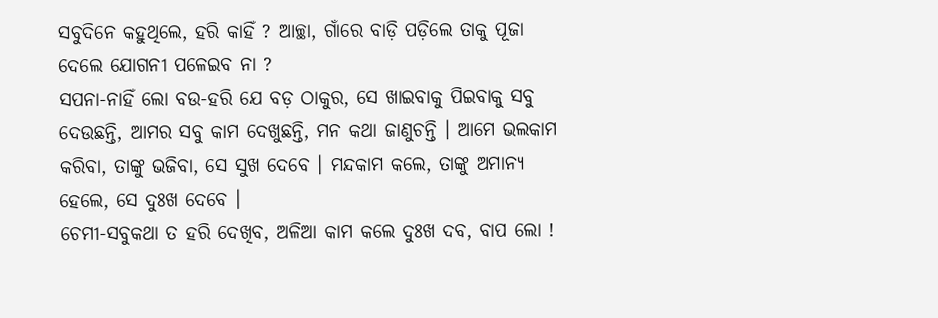ସବୁଦିନେ କହୁଥିଲେ, ହରି କାହିଁ ? ଆଚ୍ଛା, ଗାଁରେ ବାଡ଼ି ପଡ଼ିଲେ ତାକୁ ପୂଜା ଦେଲେ ଯୋଗନୀ ପଳେଇବ ନା ?
ସପନା-ନାହିଁ ଲୋ ବଉ-ହରି ଯେ ବଡ଼ ଠାକୁର, ସେ ଖାଇବାକୁ ପିଇବାକୁ ସବୁ ଦେଉଛନ୍ତି, ଆମର ସବୁ କାମ ଦେଖୁଛନ୍ତି, ମନ କଥା ଜାଣୁଚନ୍ତି । ଆମେ ଭଲକାମ କରିବା, ତାଙ୍କୁ ଭଜିବା, ସେ ସୁଖ ଦେବେ । ମନ୍ଦକାମ କଲେ, ତାଙ୍କୁ ଅମାନ୍ୟ ହେଲେ, ସେ ଦୁଃଖ ଦେବେ ।
ଚେମୀ-ସବୁକଥା ତ ହରି ଦେଖିବ, ଅଳିଆ କାମ କଲେ ଦୁଃଖ ଦବ, ବାପ ଲୋ !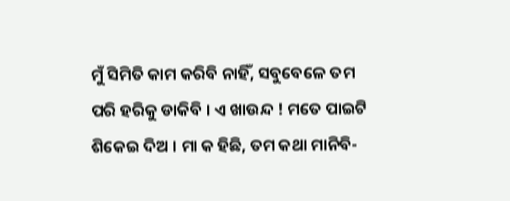ମୁଁ ସିମିତି କାମ କରିବି ନାହିଁ, ସବୁବେଳେ ତମ ପରି ହରିକୁ ଡାକିବି । ଏ ଖାଉନ୍ଦ ! ମତେ ପାଇଟି ଶିକେଇ ଦିଅ । ମା କ ହିଛି, ତମ କଥା ମାନିବି-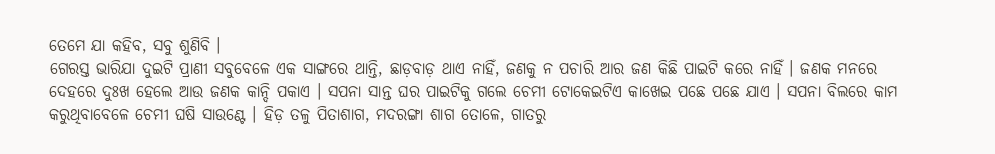ତେମେ ଯା କହିବ, ସବୁ ଶୁଣିବି ।
ଗେରସ୍ତ ଭାରିଯା ଦୁଇଟି ପ୍ରାଣୀ ସବୁବେଳେ ଏକ ସାଙ୍ଗରେ ଥାନ୍ତି, ଛାଡ଼ବାଡ଼ ଥାଏ ନାହିଁ, ଜଣକୁ ନ ପଚାରି ଆର ଜଣ କିଛି ପାଇଟି କରେ ନାହିଁ । ଜଣକ ମନରେ ଦେହରେ ଦୁଃଖ ହେଲେ ଆଉ ଜଣକ କାନ୍ଦି ପକାଏ । ସପନା ସାନ୍ତ ଘର ପାଇଟିକୁ ଗଲେ ଚେମୀ ଟୋକେଇଟିଏ କାଖେଇ ପଛେ ପଛେ ଯାଏ । ସପନା ବିଲରେ କାମ କରୁଥିବାବେଳେ ଚେମୀ ଘଷି ସାଉଣ୍ଟେ । ହିଡ଼ ତଳୁ ପିତାଶାଗ, ମଦରଙ୍ଗା ଶାଗ ତୋଳେ, ଗାତରୁ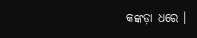କଙ୍କଡ଼ା ଧରେ ।